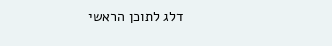דלג לתוכן הראשי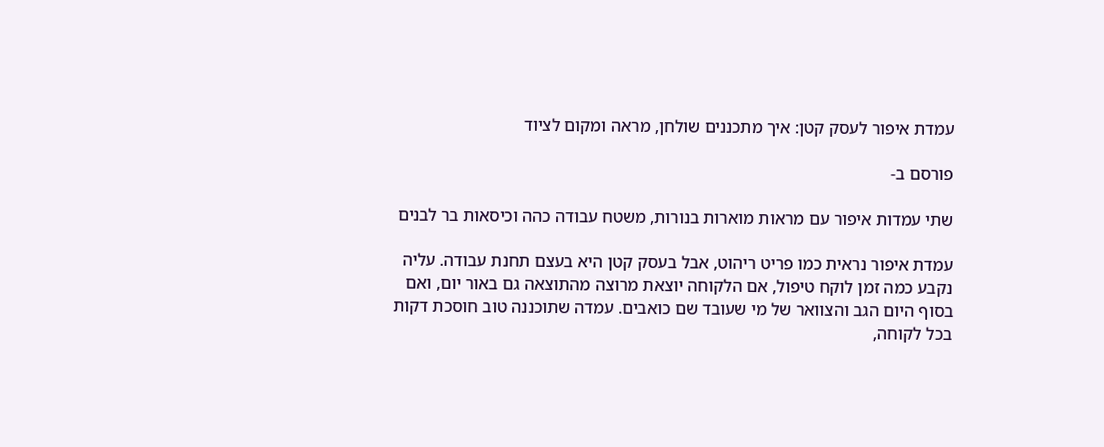עמדת איפור לעסק קטן: איך מתכננים שולחן, מראה ומקום לציוד

פורסם ב-

שתי עמדות איפור עם מראות מוארות בנורות, משטח עבודה כהה וכיסאות בר לבנים

עמדת איפור נראית כמו פריט ריהוט, אבל בעסק קטן היא בעצם תחנת עבודה. עליה נקבע כמה זמן לוקח טיפול, אם הלקוחה יוצאת מרוצה מהתוצאה גם באור יום, ואם בסוף היום הגב והצוואר של מי שעובד שם כואבים. עמדה שתוכננה טוב חוסכת דקות בכל לקוחה,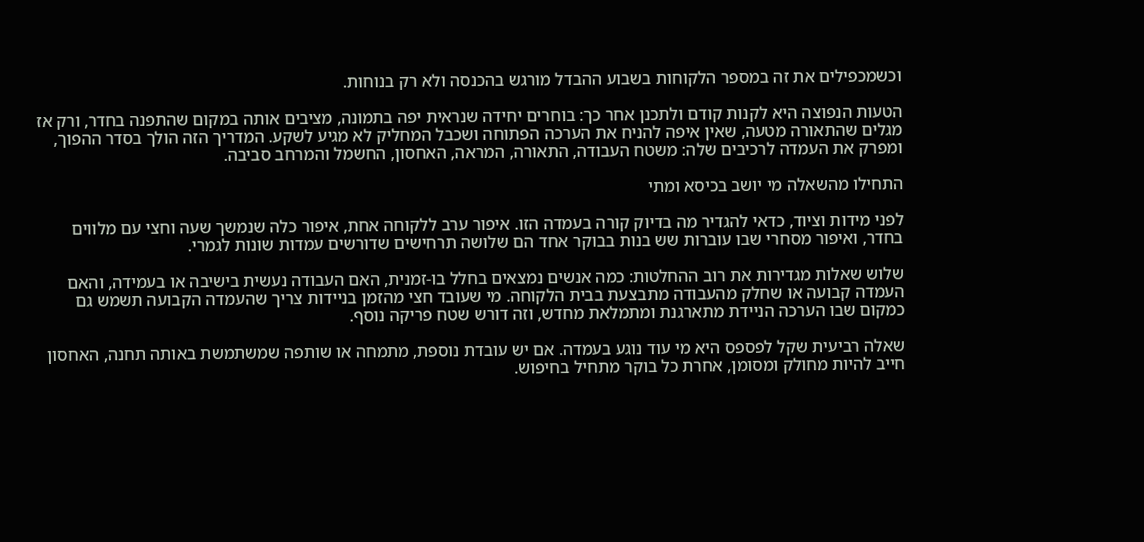וכשמכפילים את זה במספר הלקוחות בשבוע ההבדל מורגש בהכנסה ולא רק בנוחות.

הטעות הנפוצה היא לקנות קודם ולתכנן אחר כך: בוחרים יחידה שנראית יפה בתמונה, מציבים אותה במקום שהתפנה בחדר, ורק אז מגלים שהתאורה מטעה, שאין איפה להניח את הערכה הפתוחה ושכבל המחליק לא מגיע לשקע. המדריך הזה הולך בסדר ההפוך, ומפרק את העמדה לרכיבים שלה: משטח העבודה, התאורה, המראה, האחסון, החשמל והמרחב סביבה.

התחילו מהשאלה מי יושב בכיסא ומתי

לפני מידות וציוד, כדאי להגדיר מה בדיוק קורה בעמדה הזו. איפור ערב ללקוחה אחת, איפור כלה שנמשך שעה וחצי עם מלווים בחדר, ואיפור מסחרי שבו עוברות שש בנות בבוקר אחד הם שלושה תרחישים שדורשים עמדות שונות לגמרי.

שלוש שאלות מגדירות את רוב ההחלטות: כמה אנשים נמצאים בחלל בו-זמנית, האם העבודה נעשית בישיבה או בעמידה, והאם העמדה קבועה או שחלק מהעבודה מתבצעת בבית הלקוחה. מי שעובד חצי מהזמן בניידות צריך שהעמדה הקבועה תשמש גם כמקום שבו הערכה הניידת מתארגנת ומתמלאת מחדש, וזה דורש שטח פריקה נוסף.

שאלה רביעית שקל לפספס היא מי עוד נוגע בעמדה. אם יש עובדת נוספת, מתמחה או שותפה שמשתמשת באותה תחנה, האחסון חייב להיות מחולק ומסומן, אחרת כל בוקר מתחיל בחיפוש.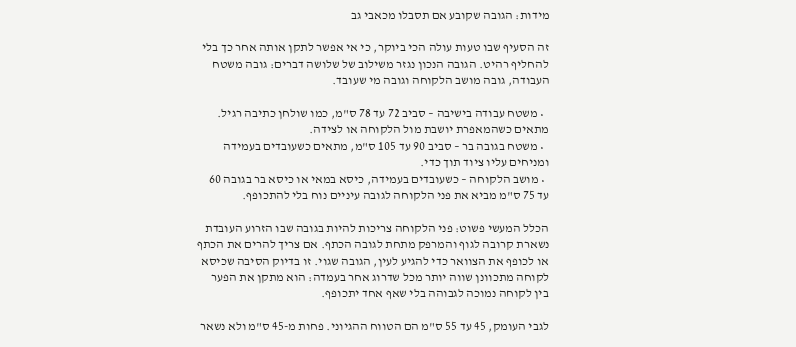מידות: הגובה שקובע אם תסבלו מכאבי גב

זה הסעיף שבו טעות עולה הכי ביוקר, כי אי אפשר לתקן אותה אחר כך בלי להחליף רהיט. הגובה הנכון נגזר משילוב של שלושה דברים: גובה משטח העבודה, גובה מושב הלקוחה וגובה מי שעובד.

  • משטח עבודה בישיבה – סביב 72 עד 78 ס"מ, כמו שולחן כתיבה רגיל. מתאים כשהמאפרת יושבת מול הלקוחה או לצידה.
  • משטח בגובה בר – סביב 90 עד 105 ס"מ, מתאים כשעובדים בעמידה ומניחים עליו ציוד תוך כדי.
  • מושב הלקוחה – כשעובדים בעמידה, כיסא במאי או כיסא בר בגובה 60 עד 75 ס"מ מביא את פני הלקוחה לגובה עיניים נוח בלי להתכופף.

הכלל המעשי פשוט: פני הלקוחה צריכות להיות בגובה שבו הזרוע העובדת נשארת קרובה לגוף והמרפק מתחת לגובה הכתף. אם צריך להרים את הכתף או לכופף את הצוואר כדי להגיע לעין, הגובה שגוי. זו בדיוק הסיבה שכיסא לקוחה מתכוונן שווה יותר מכל שדרוג אחר בעמדה: הוא מתקן את הפער בין לקוחה נמוכה לגבוהה בלי שאף אחד יתכופף.

לגבי העומק, 45 עד 55 ס"מ הם הטווח ההגיוני. פחות מ-45 ס"מ ולא נשאר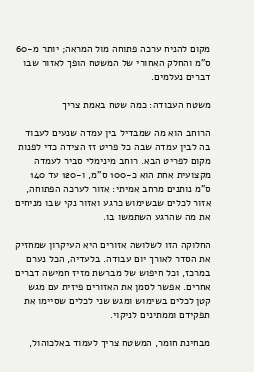מקום להניח ערכה פתוחה מול המראה; יותר מ-60 ס"מ והחלק האחורי של המשטח הופך לאזור שבו דברים נעלמים.

משטח העבודה: כמה שטח באמת צריך

הרוחב הוא מה שמבדיל בין עמדה שנעים לעבוד בה לבין עמדה שבה כל פריט זז הצידה כדי לפנות מקום לפריט הבא. רוחב מינימלי סביר לעמדה מקצועית אחת הוא כ-100 ס"מ, ו-120 עד 140 ס"מ נותנים מרחב אמיתי: אזור לערכה הפתוחה, אזור לכלים שבשימוש כרגע ואזור נקי שבו מניחים את מה שהרגע השתמשו בו.

החלוקה הזו לשלושה אזורים היא העיקרון שמחזיק את הסדר לאורך יום עבודה. בלעדיה, הכל נערם במרכז, וכל חיפוש של מברשת מזיז חמישה דברים אחרים. אפשר לסמן את האזורים פיזית עם מגש קטן לכלים בשימוש ומגש שני לכלים שסיימו את תפקידם וממתינים לניקוי.

מבחינת חומר, המשטח צריך לעמוד באלכוהול,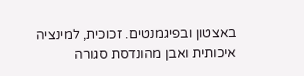באצטון ובפיגמנטים. זכוכית, למינציה איכותית ואבן מהונדסת סגורה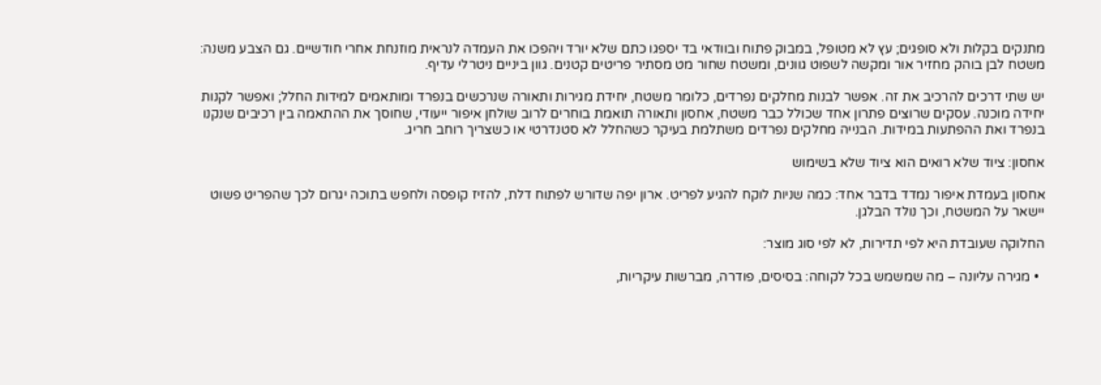מתנקים בקלות ולא סופגים; עץ לא מטופל, במבוק פתוח ובוודאי בד יספגו כתם שלא יורד ויהפכו את העמדה לנראית מוזנחת אחרי חודשיים. גם הצבע משנה: משטח לבן בוהק מחזיר אור ומקשה לשפוט גוונים, ומשטח שחור מט מסתיר פריטים קטנים. גוון ביניים ניטרלי עדיף.

יש שתי דרכים להרכיב את זה. אפשר לבנות מחלקים נפרדים, כלומר משטח, יחידת מגירות ותאורה שנרכשים בנפרד ומותאמים למידות החלל; ואפשר לקנות יחידה מוכנה. עסקים שרוצים פתרון אחד שכולל כבר משטח, אחסון ותאורה תואמת בוחרים לרוב שולחן איפור ייעודי, שחוסך את ההתאמה בין רכיבים שנקנו בנפרד ואת ההפתעות במידות. הבנייה מחלקים נפרדים משתלמת בעיקר כשהחלל לא סטנדרטי או כשצריך רוחב חריג.

אחסון: ציוד שלא רואים הוא ציוד שלא בשימוש

אחסון בעמדת איפור נמדד בדבר אחד: כמה שניות לוקח להגיע לפריט. ארון יפה שדורש לפתוח דלת, להזיז קופסה ולחפש בתוכה יגרום לכך שהפריט פשוט יישאר על המשטח, וכך נולד הבלגן.

החלוקה שעובדת היא לפי תדירות, לא לפי סוג מוצר:

  • מגירה עליונה – מה שמשמש בכל לקוחה: בסיסים, פודרה, מברשות עיקריות,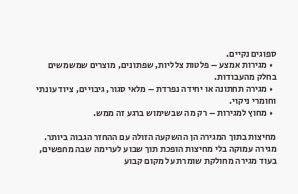ספוגים נקיים.
  • מגירות אמצע – פלטות צלליות, שפתונים, מוצרים שמשמשים בחלק מהעבודות.
  • מגירה תחתונה או יחידה נפרדת – מלאי סגור, גיבויים, ציוד עונתי וחומרי ניקוי.
  • מחוץ למגירות – רק מה שבשימוש ברגע זה ממש.

מחיצות בתוך המגירה הן ההשקעה הזולה עם ההחזר הגבוה ביותר. מגירה עמוקה בלי מחיצות הופכת תוך שבוע לערימה שבה מחפשים, בעוד מגירה מחולקת שומרת על מקום קבוע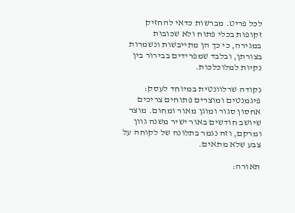לכל פריט. מברשות כדאי להחזיק זקופות בכלי פתוח ולא שכובות במגירה, כי כך הן מתייבשות ונשמרות בצורתן, ובלבד שמפרידים בבירור בין נקיות למלוכלכות.

נקודה שרלוונטית במיוחד לעסק: פיגמנטים ומוצרים פתוחים צריכים אחסון סגור ומוגן מאור ומחום. מוצר שיושב חודשים באור ישיר משנה גוון ומרקם, וזה נגמר בתלונה של לקוחה על צבע שלא מתאים.

תאורה: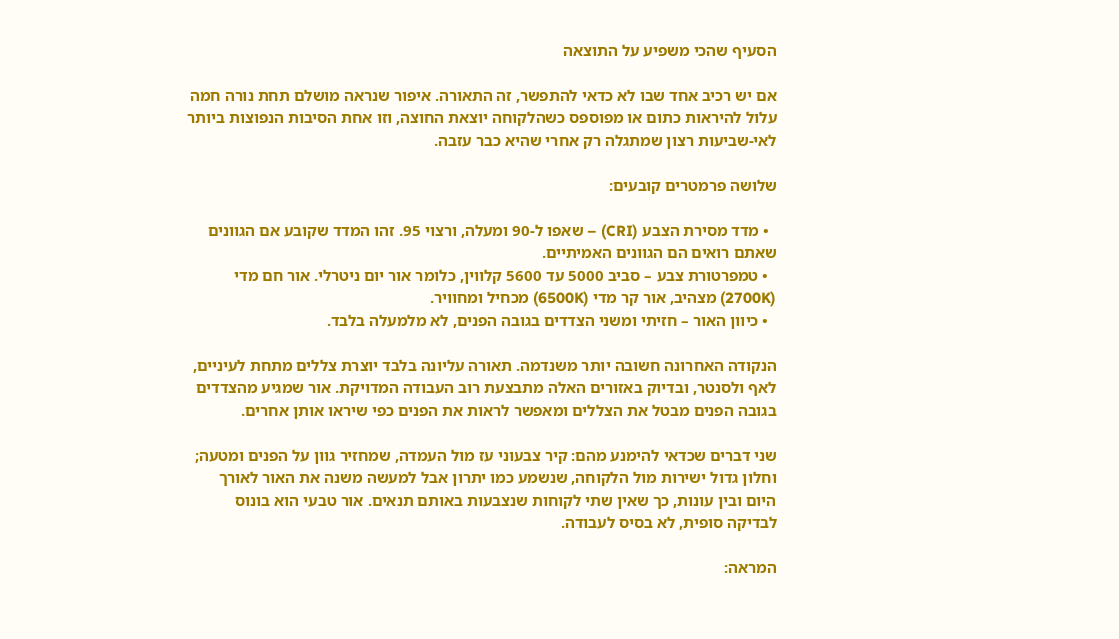הסעיף שהכי משפיע על התוצאה

אם יש רכיב אחד שבו לא כדאי להתפשר, זה התאורה. איפור שנראה מושלם תחת נורה חמה עלול להיראות כתום או מפוספס כשהלקוחה יוצאת החוצה, וזו אחת הסיבות הנפוצות ביותר לאי-שביעות רצון שמתגלה רק אחרי שהיא כבר עזבה.

שלושה פרמטרים קובעים:

  • מדד מסירת הצבע (CRI) – שאפו ל-90 ומעלה, ורצוי 95. זהו המדד שקובע אם הגוונים שאתם רואים הם הגוונים האמיתיים.
  • טמפרטורת צבע – סביב 5000 עד 5600 קלווין, כלומר אור יום ניטרלי. אור חם מדי (2700K) מצהיב, אור קר מדי (6500K) מכחיל ומחוויר.
  • כיוון האור – חזיתי ומשני הצדדים בגובה הפנים, לא מלמעלה בלבד.

הנקודה האחרונה חשובה יותר משנדמה. תאורה עליונה בלבד יוצרת צללים מתחת לעיניים, לאף ולסנטר, ובדיוק באזורים האלה מתבצעת רוב העבודה המדויקת. אור שמגיע מהצדדים בגובה הפנים מבטל את הצללים ומאפשר לראות את הפנים כפי שיראו אותן אחרים.

שני דברים שכדאי להימנע מהם: קיר צבעוני עז מול העמדה, שמחזיר גוון על הפנים ומטעה; וחלון גדול ישירות מול הלקוחה, שנשמע כמו יתרון אבל למעשה משנה את האור לאורך היום ובין עונות, כך שאין שתי לקוחות שנצבעות באותם תנאים. אור טבעי הוא בונוס לבדיקה סופית, לא בסיס לעבודה.

המראה: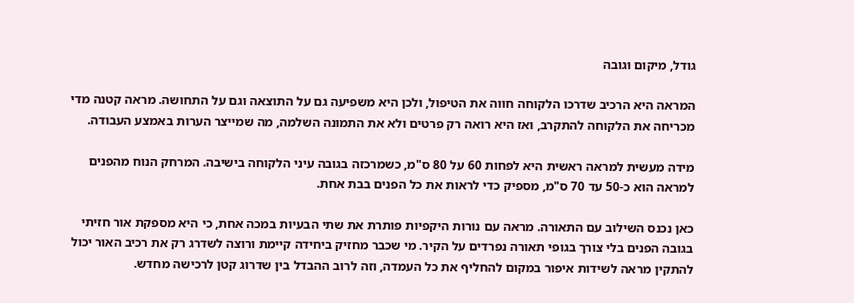גודל, מיקום וגובה

המראה היא הרכיב שדרכו הלקוחה חווה את הטיפול, ולכן היא משפיעה גם על התוצאה וגם על התחושה. מראה קטנה מדי מכריחה את הלקוחה להתקרב, ואז היא רואה רק פרטים ולא את התמונה השלמה, מה שמייצר הערות באמצע העבודה.

מידה מעשית למראה ראשית היא לפחות 60 על 80 ס"מ, כשמרכזה בגובה עיני הלקוחה בישיבה. המרחק הנוח מהפנים למראה הוא כ-50 עד 70 ס"מ, מספיק כדי לראות את כל הפנים בבת אחת.

כאן נכנס השילוב עם התאורה. מראה עם נורות היקפיות פותרת את שתי הבעיות במכה אחת, כי היא מספקת אור חזיתי בגובה הפנים בלי צורך בגופי תאורה נפרדים על הקיר. מי שכבר מחזיק ביחידה קיימת ורוצה לשדרג רק את רכיב האור יכול להתקין מראה לשידות איפור במקום להחליף את כל העמדה, וזה לרוב ההבדל בין שדרוג קטן לרכישה מחדש.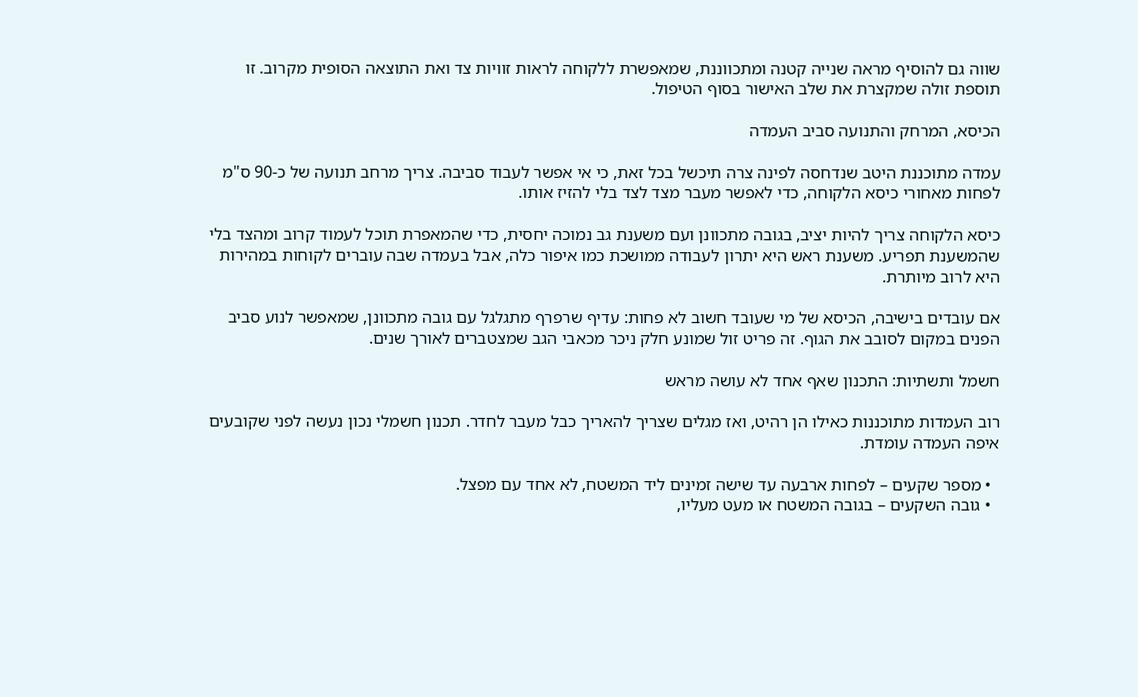שווה גם להוסיף מראה שנייה קטנה ומתכווננת, שמאפשרת ללקוחה לראות זוויות צד ואת התוצאה הסופית מקרוב. זו תוספת זולה שמקצרת את שלב האישור בסוף הטיפול.

הכיסא, המרחק והתנועה סביב העמדה

עמדה מתוכננת היטב שנדחסה לפינה צרה תיכשל בכל זאת, כי אי אפשר לעבוד סביבה. צריך מרחב תנועה של כ-90 ס"מ לפחות מאחורי כיסא הלקוחה, כדי לאפשר מעבר מצד לצד בלי להזיז אותו.

כיסא הלקוחה צריך להיות יציב, בגובה מתכוונן ועם משענת גב נמוכה יחסית, כדי שהמאפרת תוכל לעמוד קרוב ומהצד בלי שהמשענת תפריע. משענת ראש היא יתרון לעבודה ממושכת כמו איפור כלה, אבל בעמדה שבה עוברים לקוחות במהירות היא לרוב מיותרת.

אם עובדים בישיבה, הכיסא של מי שעובד חשוב לא פחות: עדיף שרפרף מתגלגל עם גובה מתכוונן, שמאפשר לנוע סביב הפנים במקום לסובב את הגוף. זה פריט זול שמונע חלק ניכר מכאבי הגב שמצטברים לאורך שנים.

חשמל ותשתיות: התכנון שאף אחד לא עושה מראש

רוב העמדות מתוכננות כאילו הן רהיט, ואז מגלים שצריך להאריך כבל מעבר לחדר. תכנון חשמלי נכון נעשה לפני שקובעים איפה העמדה עומדת.

  • מספר שקעים – לפחות ארבעה עד שישה זמינים ליד המשטח, לא אחד עם מפצל.
  • גובה השקעים – בגובה המשטח או מעט מעליו,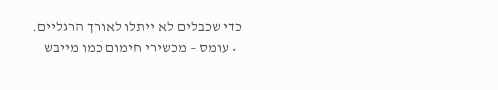כדי שכבלים לא ייתלו לאורך הרגליים.
  • עומס – מכשירי חימום כמו מייבש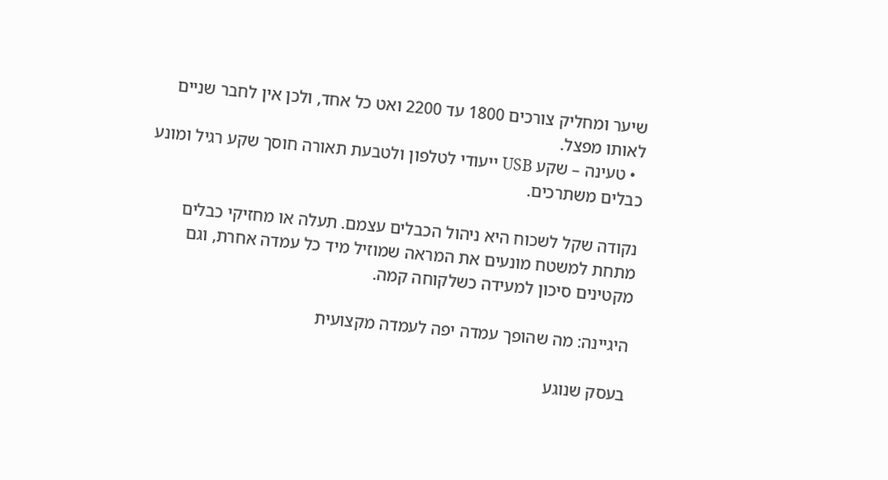שיער ומחליק צורכים 1800 עד 2200 ואט כל אחד, ולכן אין לחבר שניים לאותו מפצל.
  • טעינה – שקע USB ייעודי לטלפון ולטבעת תאורה חוסך שקע רגיל ומונע כבלים משתרכים.

נקודה שקל לשכוח היא ניהול הכבלים עצמם. תעלה או מחזיקי כבלים מתחת למשטח מונעים את המראה שמוזיל מיד כל עמדה אחרת, וגם מקטינים סיכון למעידה כשלקוחה קמה.

היגיינה: מה שהופך עמדה יפה לעמדה מקצועית

בעסק שנוגע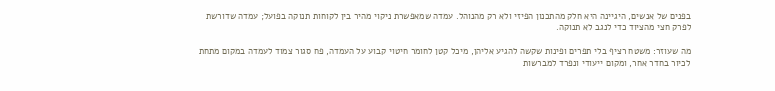בפנים של אנשים, היגיינה היא חלק מהתכנון הפיזי ולא רק מהנוהל. עמדה שמאפשרת ניקוי מהיר בין לקוחות תנוקה בפועל; עמדה שדורשת לפרק חצי מהציוד כדי לנגב לא תנוקה.

מה שעוזר: משטח רציף בלי תפרים ופינות שקשה להגיע אליהן, מיכל קטן לחומר חיטוי קבוע על העמדה, פח סגור צמוד לעמדה במקום מתחת לכיור בחדר אחר, ומקום ייעודי ונפרד למברשות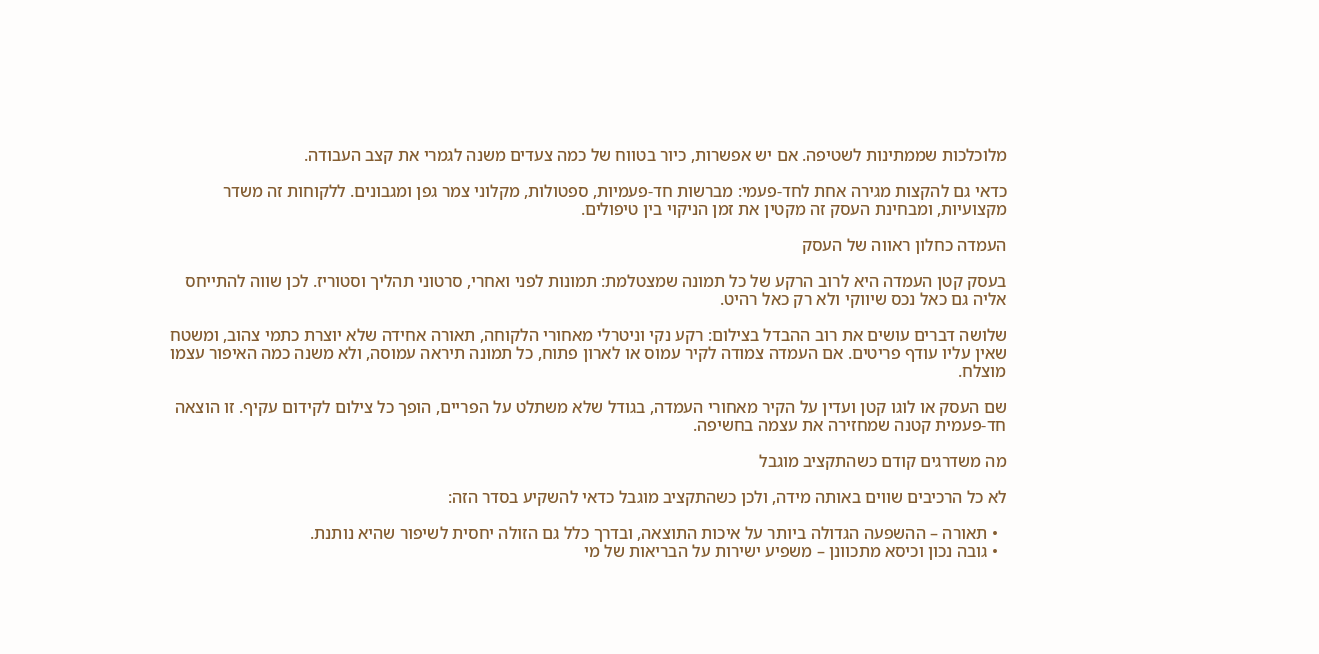מלוכלכות שממתינות לשטיפה. אם יש אפשרות, כיור בטווח של כמה צעדים משנה לגמרי את קצב העבודה.

כדאי גם להקצות מגירה אחת לחד-פעמי: מברשות חד-פעמיות, ספטולות, מקלוני צמר גפן ומגבונים. ללקוחות זה משדר מקצועיות, ומבחינת העסק זה מקטין את זמן הניקוי בין טיפולים.

העמדה כחלון ראווה של העסק

בעסק קטן העמדה היא לרוב הרקע של כל תמונה שמצטלמת: תמונות לפני ואחרי, סרטוני תהליך וסטוריז. לכן שווה להתייחס אליה גם כאל נכס שיווקי ולא רק כאל רהיט.

שלושה דברים עושים את רוב ההבדל בצילום: רקע נקי וניטרלי מאחורי הלקוחה, תאורה אחידה שלא יוצרת כתמי צהוב, ומשטח שאין עליו עודף פריטים. אם העמדה צמודה לקיר עמוס או לארון פתוח, כל תמונה תיראה עמוסה, ולא משנה כמה האיפור עצמו מוצלח.

שם העסק או לוגו קטן ועדין על הקיר מאחורי העמדה, בגודל שלא משתלט על הפריים, הופך כל צילום לקידום עקיף. זו הוצאה חד-פעמית קטנה שמחזירה את עצמה בחשיפה.

מה משדרגים קודם כשהתקציב מוגבל

לא כל הרכיבים שווים באותה מידה, ולכן כשהתקציב מוגבל כדאי להשקיע בסדר הזה:

  • תאורה – ההשפעה הגדולה ביותר על איכות התוצאה, ובדרך כלל גם הזולה יחסית לשיפור שהיא נותנת.
  • גובה נכון וכיסא מתכוונן – משפיע ישירות על הבריאות של מי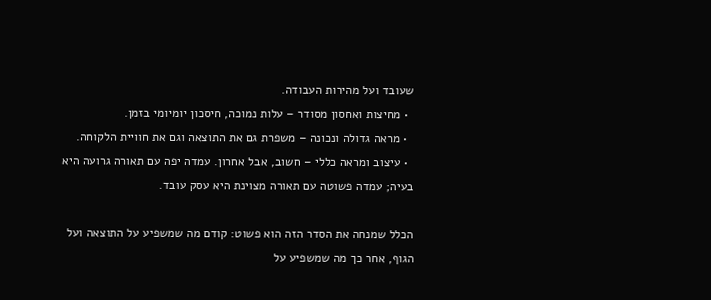שעובד ועל מהירות העבודה.
  • מחיצות ואחסון מסודר – עלות נמוכה, חיסכון יומיומי בזמן.
  • מראה גדולה ונכונה – משפרת גם את התוצאה וגם את חוויית הלקוחה.
  • עיצוב ומראה כללי – חשוב, אבל אחרון. עמדה יפה עם תאורה גרועה היא בעיה; עמדה פשוטה עם תאורה מצוינת היא עסק עובד.

הכלל שמנחה את הסדר הזה הוא פשוט: קודם מה שמשפיע על התוצאה ועל הגוף, אחר כך מה שמשפיע על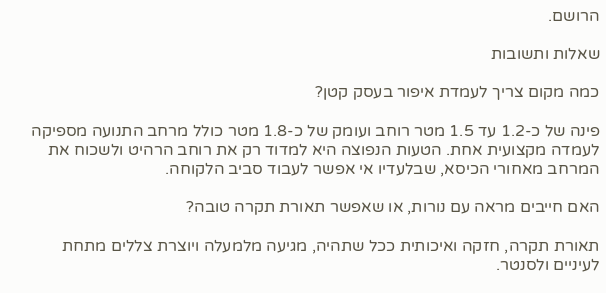הרושם.

שאלות ותשובות

כמה מקום צריך לעמדת איפור בעסק קטן?

פינה של כ-1.2 עד 1.5 מטר רוחב ועומק של כ-1.8 מטר כולל מרחב התנועה מספיקה לעמדה מקצועית אחת. הטעות הנפוצה היא למדוד רק את רוחב הרהיט ולשכוח את המרחב מאחורי הכיסא, שבלעדיו אי אפשר לעבוד סביב הלקוחה.

האם חייבים מראה עם נורות, או שאפשר תאורת תקרה טובה?

תאורת תקרה, חזקה ואיכותית ככל שתהיה, מגיעה מלמעלה ויוצרת צללים מתחת לעיניים ולסנטר.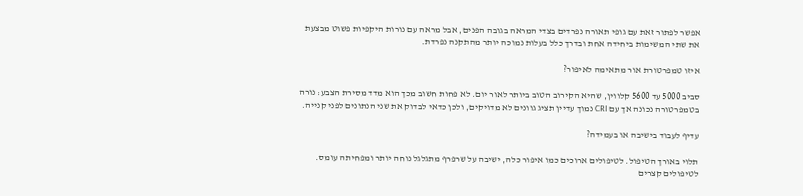אפשר לפתור זאת עם גופי תאורה נפרדים בצדי המראה בגובה הפנים, אבל מראה עם נורות היקפיות פשוט מבצעת את שתי המשימות ביחידה אחת ובדרך כלל בעלות נמוכה יותר מהתקנה נפרדת.

איזו טמפרטורת אור מתאימה לאיפור?

סביב 5000 עד 5600 קלווין, שהיא הקירוב הטוב ביותר לאור יום. לא פחות חשוב מכך הוא מדד מסירת הצבע: נורה בטמפרטורה נכונה אך עם CRI נמוך עדיין תציג גוונים לא מדויקים, ולכן כדאי לבדוק את שני הנתונים לפני קנייה.

עדיף לעבוד בישיבה או בעמידה?

תלוי באורך הטיפול. לטיפולים ארוכים כמו איפור כלה, ישיבה על שרפרף מתגלגל נוחה יותר ומפחיתה עומס. לטיפולים קצרים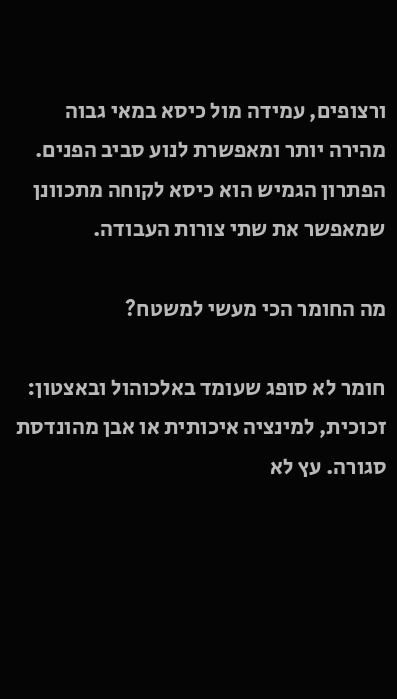ורצופים, עמידה מול כיסא במאי גבוה מהירה יותר ומאפשרת לנוע סביב הפנים. הפתרון הגמיש הוא כיסא לקוחה מתכוונן שמאפשר את שתי צורות העבודה.

מה החומר הכי מעשי למשטח?

חומר לא סופג שעומד באלכוהול ובאצטון: זכוכית, למינציה איכותית או אבן מהונדסת סגורה. עץ לא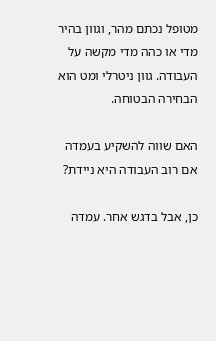מטופל נכתם מהר, וגוון בהיר מדי או כהה מדי מקשה על העבודה. גוון ניטרלי ומט הוא הבחירה הבטוחה.

האם שווה להשקיע בעמדה אם רוב העבודה היא ניידת?

כן, אבל בדגש אחר. עמדה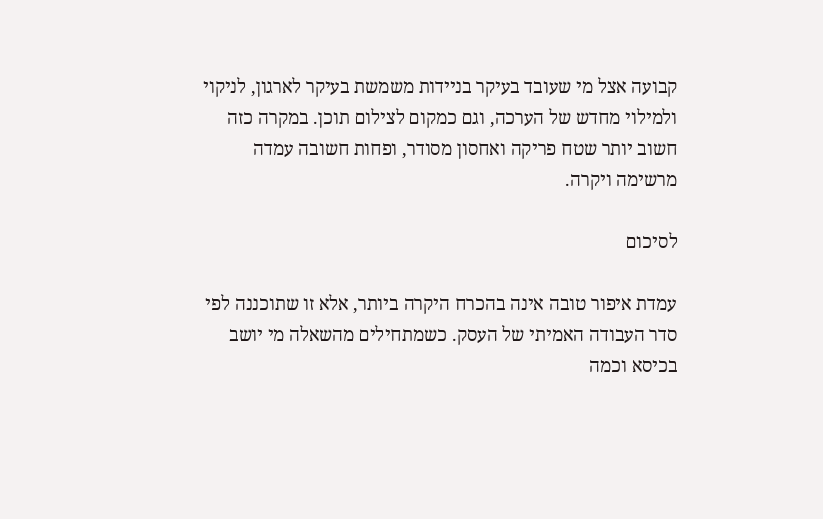קבועה אצל מי שעובד בעיקר בניידות משמשת בעיקר לארגון, לניקוי ולמילוי מחדש של הערכה, וגם כמקום לצילום תוכן. במקרה כזה חשוב יותר שטח פריקה ואחסון מסודר, ופחות חשובה עמדה מרשימה ויקרה.

לסיכום

עמדת איפור טובה אינה בהכרח היקרה ביותר, אלא זו שתוכננה לפי סדר העבודה האמיתי של העסק. כשמתחילים מהשאלה מי יושב בכיסא וכמה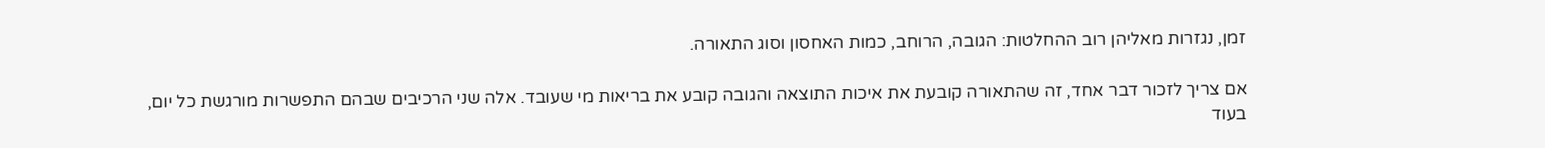זמן, נגזרות מאליהן רוב ההחלטות: הגובה, הרוחב, כמות האחסון וסוג התאורה.

אם צריך לזכור דבר אחד, זה שהתאורה קובעת את איכות התוצאה והגובה קובע את בריאות מי שעובד. אלה שני הרכיבים שבהם התפשרות מורגשת כל יום, בעוד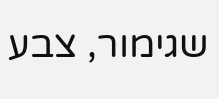שגימור, צבע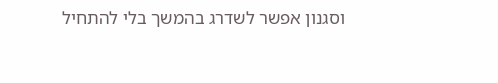וסגנון אפשר לשדרג בהמשך בלי להתחיל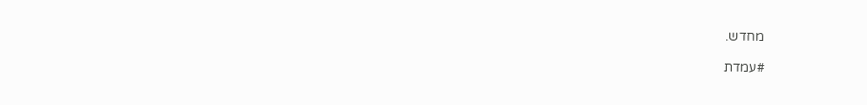מחדש.

#עמדת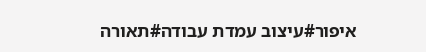איפור#עיצוב עמדת עבודה#תאורה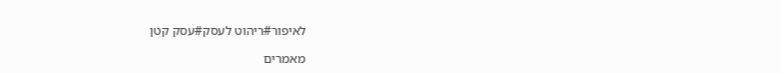לאיפור#ריהוט לעסק#עסק קטן

מאמרים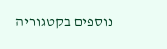נוספים בקטגוריה